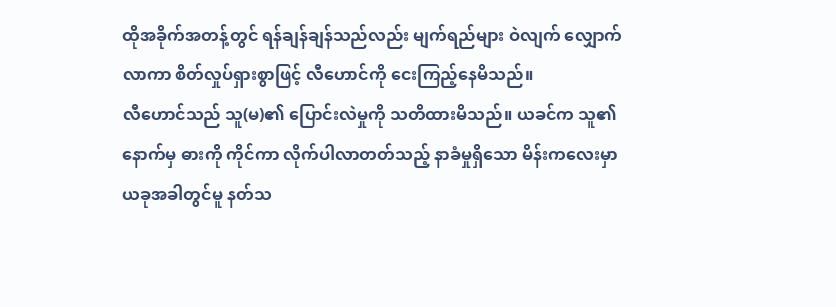ထိုအခိုက်အတန့်တွင် ရန်ချန်ချန်သည်လည်း မျက်ရည်များ ဝဲလျက် လျှောက်လာကာ စိတ်လှုပ်ရှားစွာဖြင့် လီဟောင်ကို ငေးကြည့်နေမိသည်။
လီဟောင်သည် သူ(မ)၏ ပြောင်းလဲမှုကို သတိထားမိသည်။ ယခင်က သူ၏နောက်မှ ဓားကို ကိုင်ကာ လိုက်ပါလာတတ်သည့် နာခံမှုရှိသော မိန်းကလေးမှာ ယခုအခါတွင်မူ နတ်သ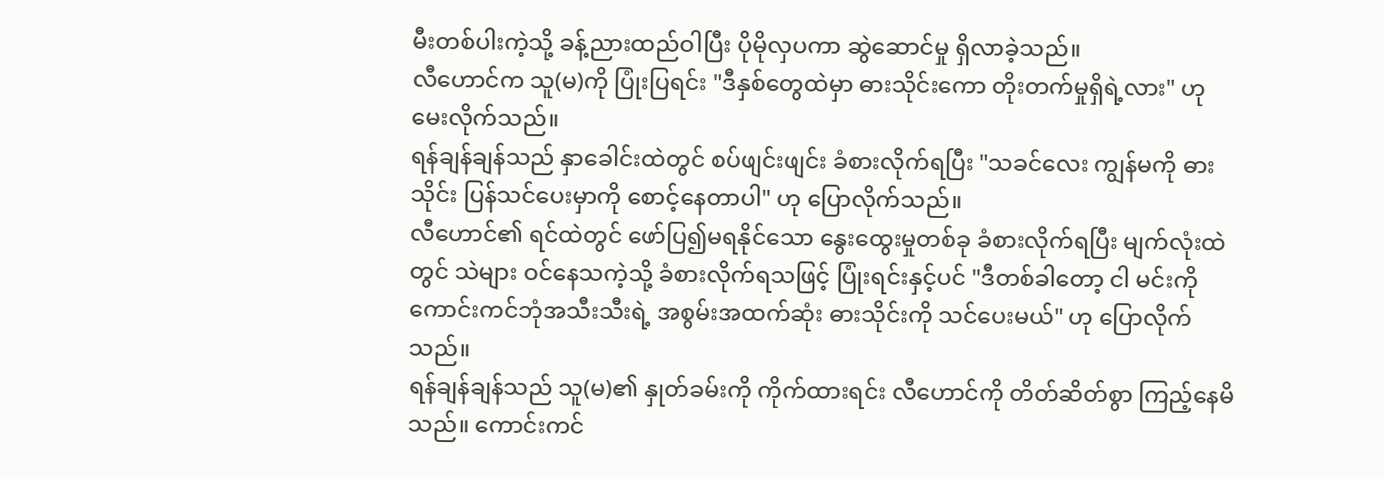မီးတစ်ပါးကဲ့သို့ ခန့်ညားထည်ဝါပြီး ပိုမိုလှပကာ ဆွဲဆောင်မှု ရှိလာခဲ့သည်။
လီဟောင်က သူ(မ)ကို ပြုံးပြရင်း "ဒီနှစ်တွေထဲမှာ ဓားသိုင်းကော တိုးတက်မှုရှိရဲ့လား" ဟု မေးလိုက်သည်။
ရန်ချန်ချန်သည် နှာခေါင်းထဲတွင် စပ်ဖျင်းဖျင်း ခံစားလိုက်ရပြီး "သခင်လေး ကျွန်မကို ဓားသိုင်း ပြန်သင်ပေးမှာကို စောင့်နေတာပါ" ဟု ပြောလိုက်သည်။
လီဟောင်၏ ရင်ထဲတွင် ဖော်ပြ၍မရနိုင်သော နွေးထွေးမှုတစ်ခု ခံစားလိုက်ရပြီး မျက်လုံးထဲတွင် သဲများ ဝင်နေသကဲ့သို့ ခံစားလိုက်ရသဖြင့် ပြုံးရင်းနှင့်ပင် "ဒီတစ်ခါတော့ ငါ မင်းကို ကောင်းကင်ဘုံအသီးသီးရဲ့ အစွမ်းအထက်ဆုံး ဓားသိုင်းကို သင်ပေးမယ်" ဟု ပြောလိုက်သည်။
ရန်ချန်ချန်သည် သူ(မ)၏ နှုတ်ခမ်းကို ကိုက်ထားရင်း လီဟောင်ကို တိတ်ဆိတ်စွာ ကြည့်နေမိသည်။ ကောင်းကင်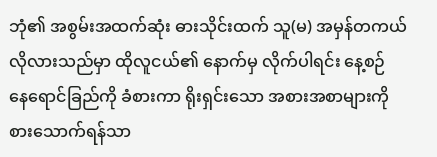ဘုံ၏ အစွမ်းအထက်ဆုံး ဓားသိုင်းထက် သူ(မ) အမှန်တကယ် လိုလားသည်မှာ ထိုလူငယ်၏ နောက်မှ လိုက်ပါရင်း နေ့စဉ် နေရောင်ခြည်ကို ခံစားကာ ရိုးရှင်းသော အစားအစာများကို စားသောက်ရန်သာ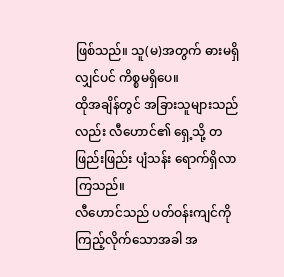ဖြစ်သည်။ သူ(မ)အတွက် ဓားမရှိလျှင်ပင် ကိစ္စမရှိပေ။
ထိုအချိန်တွင် အခြားသူများသည်လည်း လီဟောင်၏ ရှေ့သို့ တဖြည်းဖြည်း ပျံသန်း ရောက်ရှိလာကြသည်။
လီဟောင်သည် ပတ်ဝန်းကျင်ကို ကြည့်လိုက်သောအခါ အ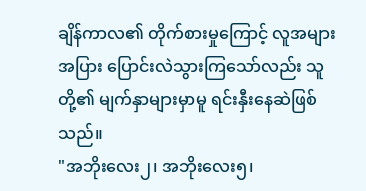ချိန်ကာလ၏ တိုက်စားမှုကြောင့် လူအများအပြား ပြောင်းလဲသွားကြသော်လည်း သူတို့၏ မျက်နှာများမှာမူ ရင်းနှီးနေဆဲဖြစ်သည်။
"အဘိုးလေး၂၊ အဘိုးလေး၅၊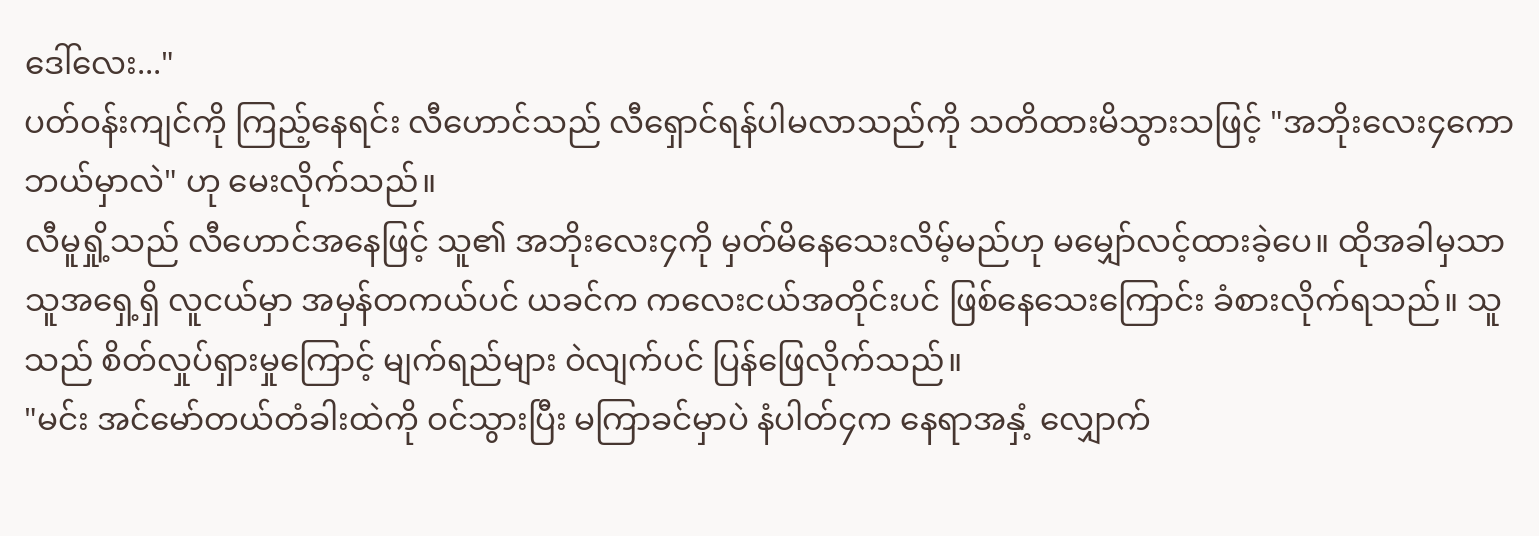ဒေါ်လေး..."
ပတ်ဝန်းကျင်ကို ကြည့်နေရင်း လီဟောင်သည် လီရှောင်ရန်ပါမလာသည်ကို သတိထားမိသွားသဖြင့် "အဘိုးလေး၄ကော ဘယ်မှာလဲ" ဟု မေးလိုက်သည်။
လီမူရှို့သည် လီဟောင်အနေဖြင့် သူ၏ အဘိုးလေး၄ကို မှတ်မိနေသေးလိမ့်မည်ဟု မမျှော်လင့်ထားခဲ့ပေ။ ထိုအခါမှသာ သူအရှေ့ရှိ လူငယ်မှာ အမှန်တကယ်ပင် ယခင်က ကလေးငယ်အတိုင်းပင် ဖြစ်နေသေးကြောင်း ခံစားလိုက်ရသည်။ သူသည် စိတ်လှုပ်ရှားမှုကြောင့် မျက်ရည်များ ဝဲလျက်ပင် ပြန်ဖြေလိုက်သည်။
"မင်း အင်မော်တယ်တံခါးထဲကို ဝင်သွားပြီး မကြာခင်မှာပဲ နံပါတ်၄က နေရာအနှံ့ လျှောက်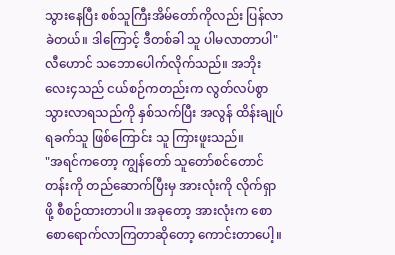သွားနေပြီး စစ်သူကြီးအိမ်တော်ကိုလည်း ပြန်လာခဲတယ်။ ဒါကြောင့် ဒီတစ်ခါ သူ ပါမလာတာပါ"
လီဟောင် သဘောပေါက်လိုက်သည်။ အဘိုးလေး၄သည် ငယ်စဉ်ကတည်းက လွတ်လပ်စွာ သွားလာရသည်ကို နှစ်သက်ပြီး အလွန် ထိန်းချုပ်ရခက်သူ ဖြစ်ကြောင်း သူ ကြားဖူးသည်။
"အရင်ကတော့ ကျွန်တော် သူတော်စင်တောင်တန်းကို တည်ဆောက်ပြီးမှ အားလုံးကို လိုက်ရှာဖို့ စီစဉ်ထားတာပါ။ အခုတော့ အားလုံးက စောစောရောက်လာကြတာဆိုတော့ ကောင်းတာပေါ့။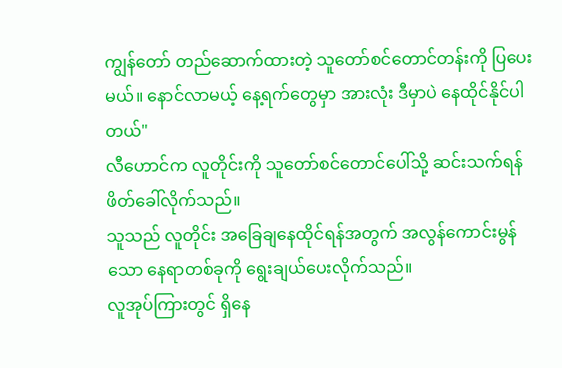ကျွန်တော် တည်ဆောက်ထားတဲ့ သူတော်စင်တောင်တန်းကို ပြပေးမယ်။ နောင်လာမယ့် နေ့ရက်တွေမှာ အားလုံး ဒီမှာပဲ နေထိုင်နိုင်ပါတယ်"
လီဟောင်က လူတိုင်းကို သူတော်စင်တောင်ပေါ်သို့ ဆင်းသက်ရန် ဖိတ်ခေါ်လိုက်သည်။
သူသည် လူတိုင်း အခြေချနေထိုင်ရန်အတွက် အလွန်ကောင်းမွန်သော နေရာတစ်ခုကို ရွေးချယ်ပေးလိုက်သည်။
လူအုပ်ကြားတွင် ရှိနေ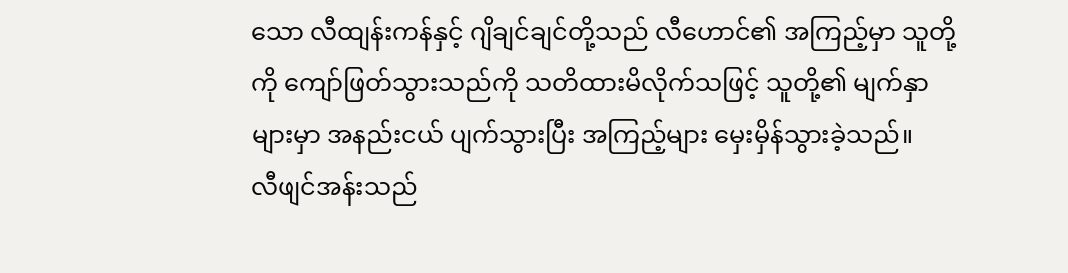သော လီထျန်းကန်နှင့် ဂျိချင်ချင်တို့သည် လီဟောင်၏ အကြည့်မှာ သူတို့ကို ကျော်ဖြတ်သွားသည်ကို သတိထားမိလိုက်သဖြင့် သူတို့၏ မျက်နှာများမှာ အနည်းငယ် ပျက်သွားပြီး အကြည့်များ မှေးမှိန်သွားခဲ့သည်။
လီဖျင်အန်းသည်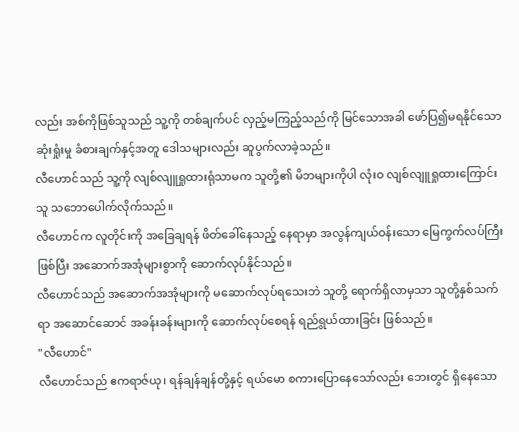လည်း အစ်ကိုဖြစ်သူသည် သူ့ကို တစ်ချက်ပင် လှည့်မကြည့်သည်ကို မြင်သောအခါ ဖော်ပြ၍မရနိုင်သော ဆုံးရှုံးမှု ခံစားချက်နှင့်အတူ ဒေါသများလည်း ဆူပွက်လာခဲ့သည်။
လီဟောင်သည် သူ့ကို လျစ်လျူရှုထားရုံသာမက သူတို့၏ မိဘများကိုပါ လုံးဝ လျစ်လျူရှုထားကြောင်း သူ သဘောပေါက်လိုက်သည်။
လီဟောင်က လူတိုင်းကို အခြေချရန် ဖိတ်ခေါ်နေသည့် နေရာမှာ အလွန်ကျယ်ဝန်းသော မြေကွက်လပ်ကြီး ဖြစ်ပြီး အဆောက်အအုံများစွာကို ဆောက်လုပ်နိုင်သည်။
လီဟောင်သည် အဆောက်အအုံများကို မဆောက်လုပ်ရသေးဘဲ သူတို့ ရောက်ရှိလာမှသာ သူတို့နှစ်သက်ရာ အဆောင်ဆောင် အခန်းခန်းများကို ဆောက်လုပ်စေရန် ရည်ရွယ်ထားခြင်း ဖြစ်သည်။
"လီဟောင်"
လီဟောင်သည် ဧကရာဇ်ယု၊ ရန်ချန်ချန်တို့နှင့် ရယ်မော စကားပြောနေသော်လည်း ဘေးတွင် ရှိနေသော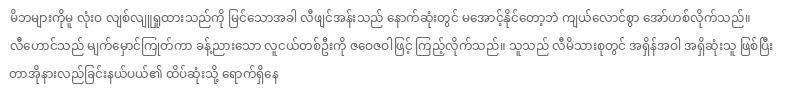မိဘများကိုမူ လုံးဝ လျစ်လျူရှုထားသည်ကို မြင်သောအခါ လီဖျင်အန်းသည် နောက်ဆုံးတွင် မအောင့်နိုင်တော့ဘဲ ကျယ်လောင်စွာ အော်ဟစ်လိုက်သည်။
လီဟောင်သည် မျက်မှောင်ကြုတ်ကာ ခန့်ညားသော လူငယ်တစ်ဦးကို ဇဝေဇဝါဖြင့် ကြည့်လိုက်သည်။ သူသည် လီမိသားစုတွင် အရှိန်အဝါ အရှိဆုံးသူ ဖြစ်ပြီး တာအိုနားလည်ခြင်းနယ်ပယ်၏ ထိပ်ဆုံးသို့ ရောက်ရှိနေ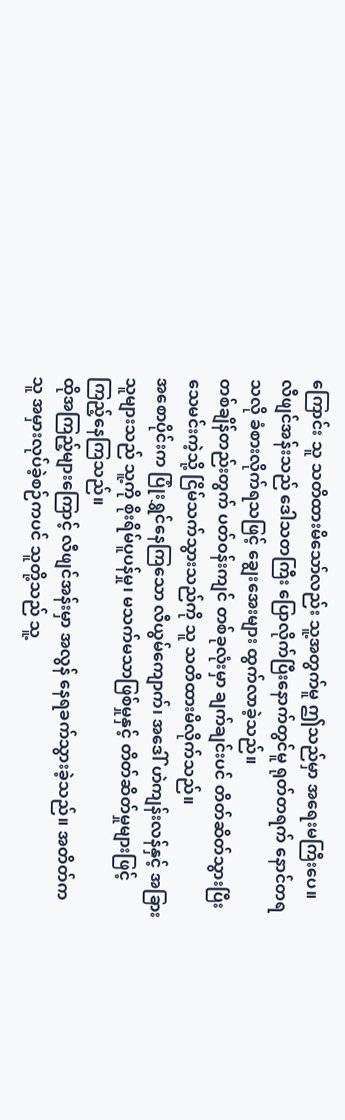ကြောင်း သူ သတိထားမိသော်လည်း သူ့အတွက်မူ ဤသည်မှာ အရေးမကြီးပေ။
လီဖျင်အန်းသည် ဒေါသတကြီး ပြောလိုက်ပြီးနောက်တွင်မူ ရုတ်တရက် နောင်တရသလို ခံစားလိုက်ရသဖြင့် ချွေးအေးများ ထွက်လာခဲ့သည်။
တစ်ချိန်တည်းတွက် ပတ်ဝန်းကျင် တစ်ခုလုံးမှာ ချက်ချင်းပင် တိတ်ဆိတ်သွားပြီး သေမင်းကဲ့သို့ ငြိမ်သက်သွားသည်ကို သူ သတိထားမိလိုက်သည်။
အစောပိုင်းက ပြုံးရွှင်နေကြသော လီယွမ်ကျောက်၊ အဒေါ် ဟဲကျန်းလန်နှင့် အခြားသူများသည် သူ့ကို စိုးရိမ်ပူပန်မှု၊ မသက်မသာဖြစ်မှုနှင့် တိတ်ဆိတ်မှုများဖြင့် ကြည့်နေကြသည်။
ထိုအကြည့်များကြောင့် လီဖျင်အန်းမှာ အလွန် နေရခက်သွားခဲ့သည်။ အတိတ်က သူ အမှားလုပ်ခဲ့စဉ်ကပင် သူတို့သည် သူ့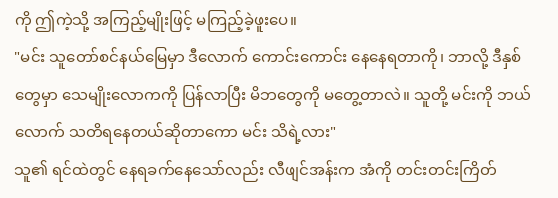ကို ဤကဲ့သို့ အကြည့်မျိုးဖြင့် မကြည့်ခဲ့ဖူးပေ။
"မင်း သူတော်စင်နယ်မြေမှာ ဒီလောက် ကောင်းကောင်း နေနေရတာကို၊ ဘာလို့ ဒီနှစ်တွေမှာ သေမျိုးလောကကို ပြန်လာပြီး မိဘတွေကို မတွေ့တာလဲ။ သူတို့ မင်းကို ဘယ်လောက် သတိရနေတယ်ဆိုတာကော မင်း သိရဲ့လား"
သူ၏ ရင်ထဲတွင် နေရခက်နေသော်လည်း လီဖျင်အန်းက အံကို တင်းတင်းကြိတ်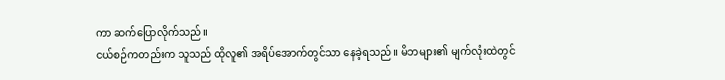ကာ ဆက်ပြောလိုက်သည်။
ငယ်စဉ်ကတည်းက သူသည် ထိုလူ၏ အရိပ်အောက်တွင်သာ နေခဲ့ရသည်။ မိဘများ၏ မျက်လုံးထဲတွင်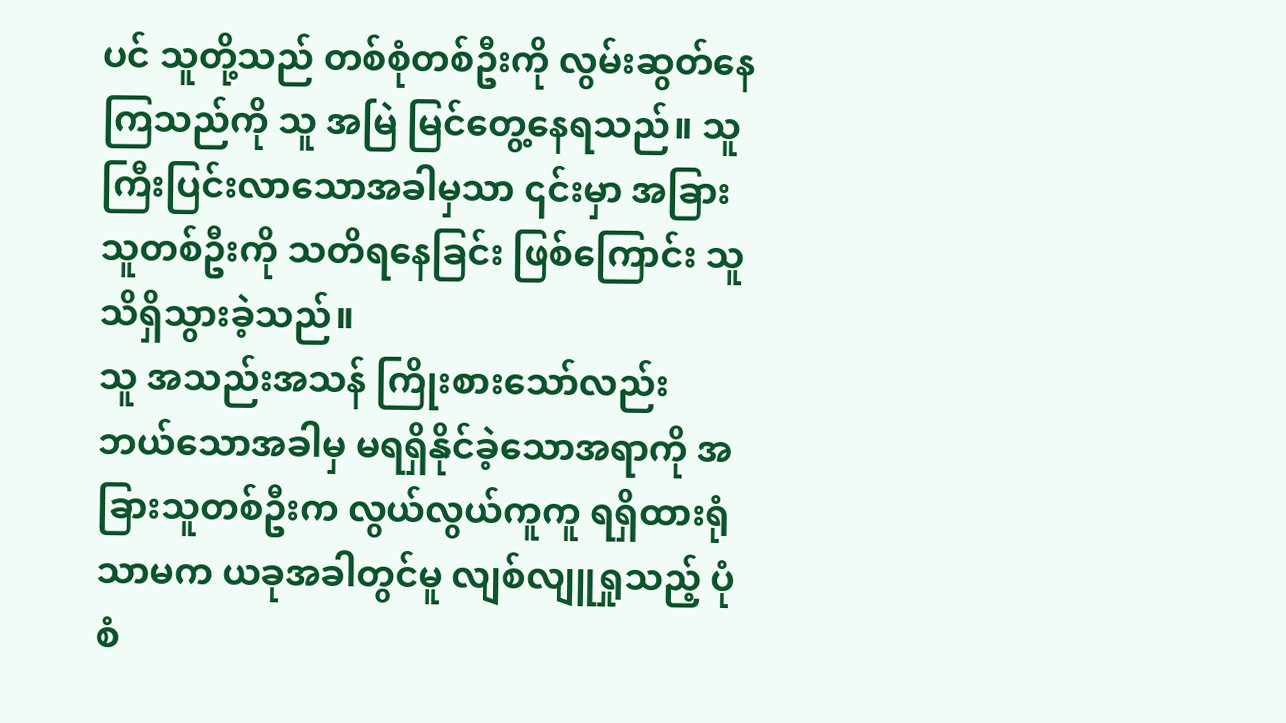ပင် သူတို့သည် တစ်စုံတစ်ဦးကို လွမ်းဆွတ်နေကြသည်ကို သူ အမြဲ မြင်တွေ့နေရသည်။ သူ ကြီးပြင်းလာသောအခါမှသာ ၎င်းမှာ အခြားသူတစ်ဦးကို သတိရနေခြင်း ဖြစ်ကြောင်း သူ သိရှိသွားခဲ့သည်။
သူ အသည်းအသန် ကြိုးစားသော်လည်း ဘယ်သောအခါမှ မရရှိနိုင်ခဲ့သောအရာကို အခြားသူတစ်ဦးက လွယ်လွယ်ကူကူ ရရှိထားရုံသာမက ယခုအခါတွင်မူ လျစ်လျူရှုသည့် ပုံစံ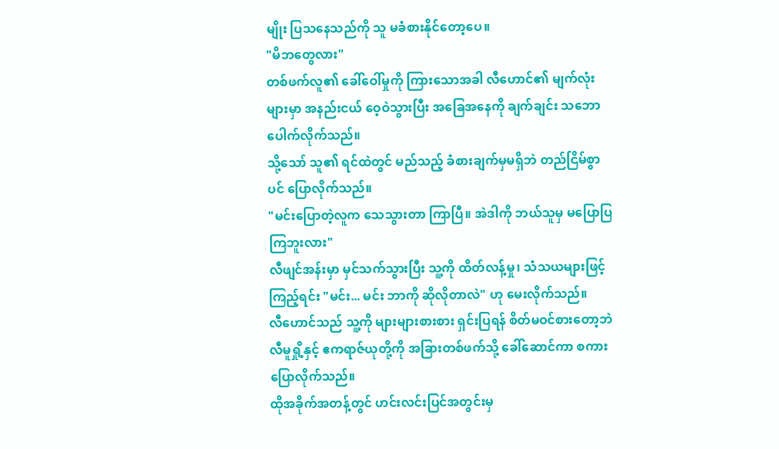မျိုး ပြသနေသည်ကို သူ မခံစားနိုင်တော့ပေ။
"မိဘတွေလား"
တစ်ဖက်လူ၏ ခေါ်ဝေါ်မှုကို ကြားသောအခါ လီဟောင်၏ မျက်လုံးများမှာ အနည်းငယ် ဝေ့ဝဲသွားပြီး အခြေအနေကို ချက်ချင်း သဘောပေါက်လိုက်သည်။
သို့သော် သူ၏ ရင်ထဲတွင် မည်သည့် ခံစားချက်မှမရှိဘဲ တည်ငြိမ်စွာပင် ပြောလိုက်သည်။
"မင်းပြောတဲ့လူက သေသွားတာ ကြာပြီ။ အဲဒါကို ဘယ်သူမှ မပြောပြကြဘူးလား"
လီဖျင်အန်းမှာ မှင်သက်သွားပြီး သူ့ကို ထိတ်လန့်မှု၊ သံသယများဖြင့် ကြည့်ရင်း "မင်း... မင်း ဘာကို ဆိုလိုတာလဲ" ဟု မေးလိုက်သည်။
လီဟောင်သည် သူ့ကို များများစားစား ရှင်းပြရန် စိတ်မဝင်စားတော့ဘဲ လီမူရှို့နှင့် ဧကရာဇ်ယုတို့ကို အခြားတစ်ဖက်သို့ ခေါ်ဆောင်ကာ စကားပြောလိုက်သည်။
ထိုအခိုက်အတန့်တွင် ဟင်းလင်းပြင်အတွင်းမှ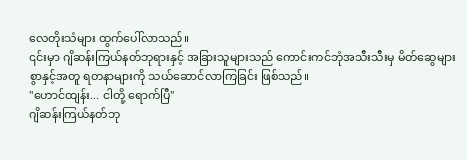လေတိုးသံများ ထွက်ပေါ်လာသည်။
၎င်းမှာ ဂျိဆန်းကြယ်နတ်ဘုရားနှင့် အခြားသူများသည် ကောင်းကင်ဘုံအသီးသီးမှ မိတ်ဆွေများစွာနှင့်အတူ ရတနာများကို သယ်ဆောင်လာကြခြင်း ဖြစ်သည်။
"ဟောင်ထျန်း... ငါတို့ ရောက်ပြီ"
ဂျိဆန်းကြယ်နတ်ဘု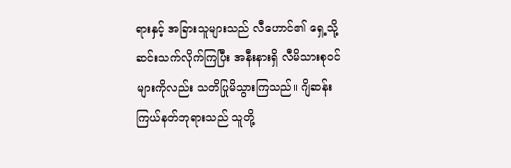ရားနှင့် အခြားသူများသည် လီဟောင်၏ ရှေ့သို့ ဆင်းသက်လိုက်ကြပြီး အနီးနားရှိ လီမိသားစုဝင်များကိုလည်း သတိပြုမိသွားကြသည်။ ဂျိဆန်းကြယ်နတ်ဘုရားသည် သူတို့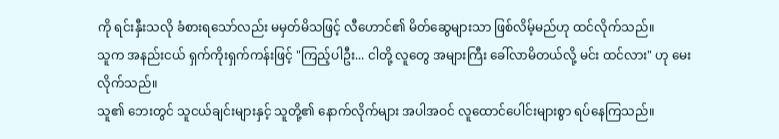ကို ရင်းနှီးသလို ခံစားရသော်လည်း မမှတ်မိသဖြင့် လီဟောင်၏ မိတ်ဆွေများသာ ဖြစ်လိမ့်မည်ဟု ထင်လိုက်သည်။
သူက အနည်းငယ် ရှက်ကိုးရှက်ကန်းဖြင့် "ကြည့်ပါဦး... ငါတို့ လူတွေ အများကြီး ခေါ်လာမိတယ်လို့ မင်း ထင်လား" ဟု မေးလိုက်သည်။
သူ၏ ဘေးတွင် သူငယ်ချင်းများနှင့် သူတို့၏ နောက်လိုက်များ အပါအဝင် လူထောင်ပေါင်းများစွာ ရပ်နေကြသည်။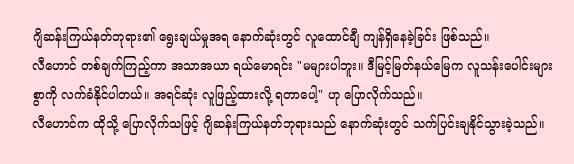ဂျိဆန်းကြယ်နတ်ဘုရား၏ ရွေးချယ်မှုအရ နောက်ဆုံးတွင် လူထောင်ချီ ကျန်ရှိနေခဲ့ခြင်း ဖြစ်သည်။
လီဟောင် တစ်ချက်ကြည့်ကာ အသာအယာ ရယ်မောရင်း "မများပါဘူး။ ဒီမြင့်မြတ်နယ်မြေက လူသန်းပေါင်းများစွာကို လက်ခံနိုင်ပါတယ်။ အရင်ဆုံး လူဖြည့်ထားလို့ ရတာပေါ့" ဟု ပြောလိုက်သည်။
လီဟောင်က ထိုသို့ ပြောလိုက်သဖြင့် ဂျိဆန်းကြယ်နတ်ဘုရားသည် နောက်ဆုံးတွင် သက်ပြင်းချနိုင်သွားခဲ့သည်။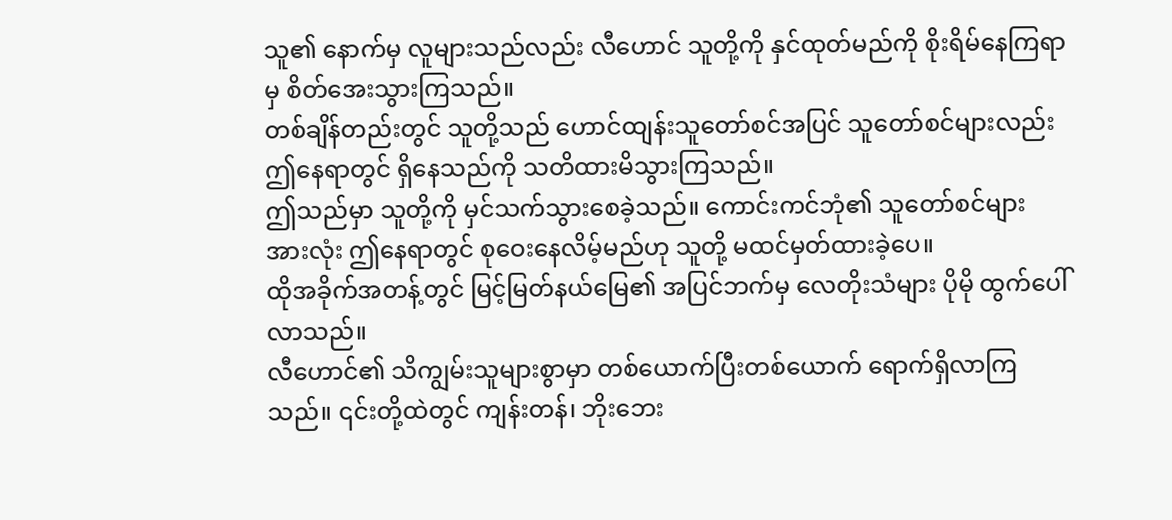သူ၏ နောက်မှ လူများသည်လည်း လီဟောင် သူတို့ကို နှင်ထုတ်မည်ကို စိုးရိမ်နေကြရာမှ စိတ်အေးသွားကြသည်။
တစ်ချိန်တည်းတွင် သူတို့သည် ဟောင်ထျန်းသူတော်စင်အပြင် သူတော်စင်များလည်း ဤနေရာတွင် ရှိနေသည်ကို သတိထားမိသွားကြသည်။
ဤသည်မှာ သူတို့ကို မှင်သက်သွားစေခဲ့သည်။ ကောင်းကင်ဘုံ၏ သူတော်စင်များ အားလုံး ဤနေရာတွင် စုဝေးနေလိမ့်မည်ဟု သူတို့ မထင်မှတ်ထားခဲ့ပေ။
ထိုအခိုက်အတန့်တွင် မြင့်မြတ်နယ်မြေ၏ အပြင်ဘက်မှ လေတိုးသံများ ပိုမို ထွက်ပေါ်လာသည်။
လီဟောင်၏ သိကျွမ်းသူများစွာမှာ တစ်ယောက်ပြီးတစ်ယောက် ရောက်ရှိလာကြသည်။ ၎င်းတို့ထဲတွင် ကျန်းတန်၊ ဘိုးဘေး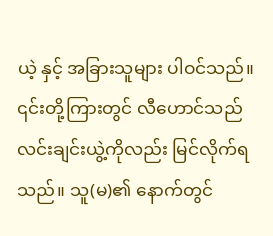ယဲ့ နှင့် အခြားသူများ ပါဝင်သည်။
၎င်းတို့ကြားတွင် လီဟောင်သည် လင်းချင်းယွဲ့ကိုလည်း မြင်လိုက်ရသည်။ သူ(မ)၏ နောက်တွင်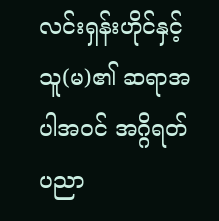လင်းရှန်းဟိုင်နှင့် သူ(မ)၏ ဆရာအပါအဝင် အဂ္ဂိရတ်ပညာ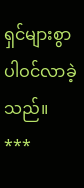ရှင်များစွာ ပါဝင်လာခဲ့သည်။
***